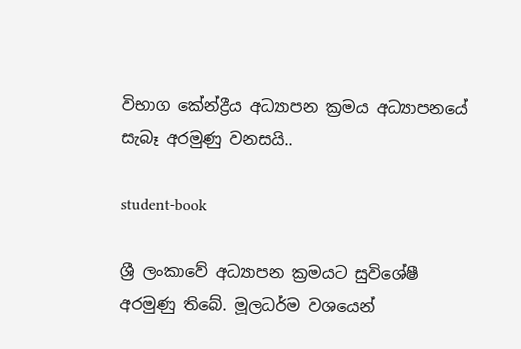විභාග කේන්ද්‍රීය අධ්‍යාපන ක්‍රමය අධ්‍යාපනයේ සැබෑ අරමුණු වනසයි..

student-book

ශ්‍රී ලංකාවේ අධ්‍යාපන ක්‍රමයට සුවිශේෂී අරමුණු තිබේ. මූලධර්ම වශයෙන්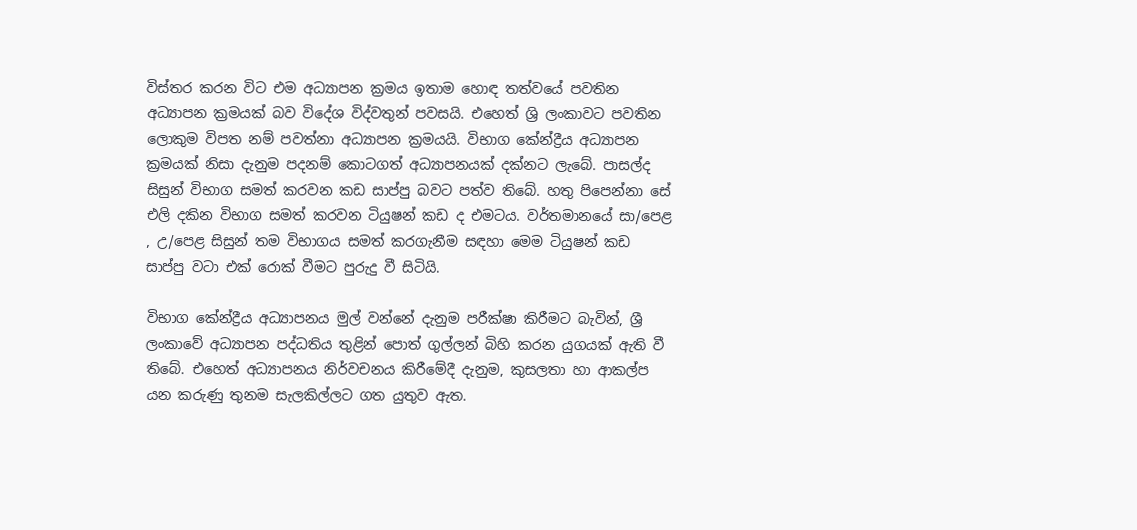විස්තර කරන විට එම අධ්‍යාපන ක්‍රමය ඉතාම හොඳ තත්වයේ පවතින අධ්‍යාපන ක්‍රමයක් බව විදේශ විද්වතුන් පවසයි. එහෙත් ශ්‍රි ලංකාවට පවතින ලොකුම විපත නම් පවත්නා අධ්‍යාපන ක්‍රමයයි. විභාග කේන්ද්‍රීය අධ්‍යාපන ක්‍රමයක් නිසා දැනුම පදනම් කොටගත් අධ්‍යාපනයක් දක්නට ලැබේ. පාසල්ද සිසුන් විභාග සමත් කරවන කඩ සාප්පු බවට පත්ව තිබේ. හතු පිපෙන්නා සේ එලි දකින විභාග සමත් කරවන ටියුෂන් කඩ ද එමටය. වර්තමානයේ සා/පෙළ , උ/පෙළ සිසුන් තම විභාගය සමත් කරගැනීම සඳහා මෙම ටියුෂන් කඩ සාප්පු වටා එක් රොක් වීමට පුරුදු වී සිටියි.

විභාග කේන්ද්‍රීය අධ්‍යාපනය මුල් වන්නේ දැනුම පරීක්ෂා කිරීමට බැවින්, ශ්‍රී ලංකාවේ අධ්‍යාපන පද්ධතිය තුළින් පොත් ගුල්ලන් බිහි කරන යුගයක් ඇති වී තිබේ. එහෙත් අධ්‍යාපනය නිර්වචනය කිරීමේදී දැනුම, කුසලතා හා ආකල්ප යන කරුණු තුනම සැලකිල්ලට ගත යුතුව ඇත.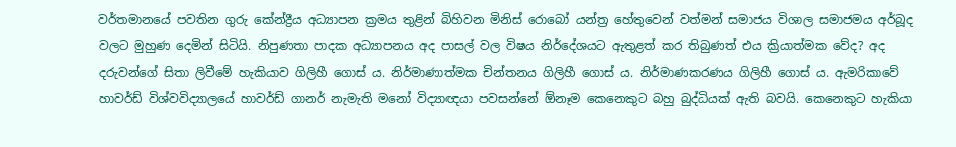වර්තමානයේ පවතින ගුරු කේන්ද්‍රීය අධ්‍යාපන ක්‍රමය තුළින් බිහිවන මිනිස් රොබෝ යන්ත්‍ර හේතුවෙන් වත්මන් සමාජය විශාල සමාජමය අර්බූද වලට මුහුණ දෙමින් සිටියි. නිපුණතා පාදක අධ්‍යාපනය අද පාසල් වල විෂය නිර්දේශයට ඇතුළත් කර තිබුණත් එය ක්‍රියාත්මක වේද? අද දරුවන්ගේ සිතා ලිවීමේ හැකියාව ගිලිහී ගොස් ය. නිර්මාණාත්මක චින්තනය ගිලිහී ගොස් ය. නිර්මාණකරණය ගිලිහී ගොස් ය. ඇමරිකාවේ හාවර්ඩ් විශ්වවිද්‍යාලයේ හාවර්ඩ් ගානර් නැමැති මනෝ විද්‍යාඥයා පවසන්නේ ඕනෑම කෙනෙකුට බහු බුද්ධියක් ඇති බවයි. කෙනෙකුට හැකියා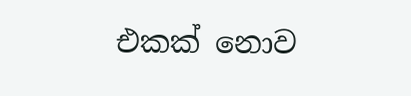එකක් නොව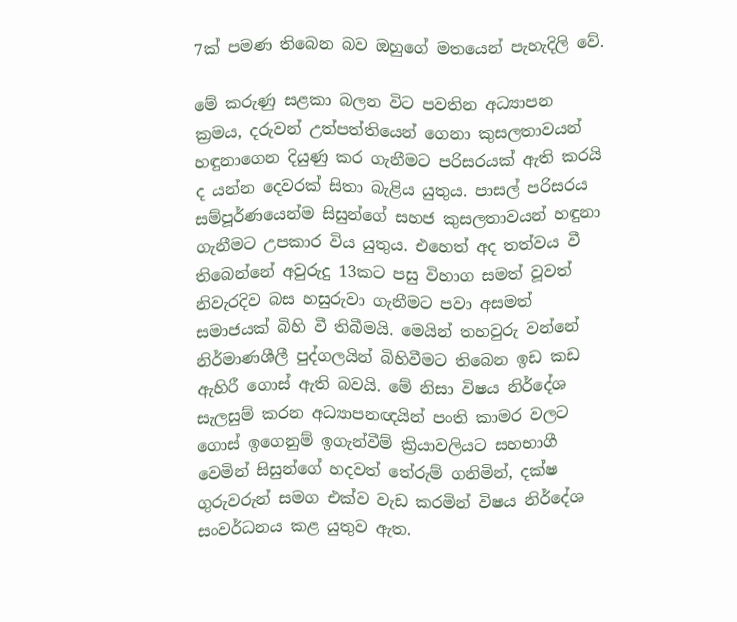7ක් පමණ තිබෙන බව ඔහුගේ මතයෙන් පැහැදිලි වේ.

මේ කරුණු සළකා බලන විට පවතින අධ්‍යාපන ක්‍රමය, දරුවන් උත්පත්තියෙන් ගෙනා කුසලතාවයන් හඳුනාගෙන දියුණු කර ගැනීමට පරිසරයක් ඇති කරයි ද යන්න දෙවරක් සිතා බැළිය යුතුය. පාසල් පරිසරය සම්පූර්ණයෙන්ම සිසුන්ගේ සහජ කුසලතාවයන් හඳුනා ගැනීමට උපකාර විය යුතුය. එහෙත් අද තත්වය වී තිබෙන්නේ අවුරුදු 13කට පසු විහාග සමත් වූවත් නිවැරදිව බස හසුරුවා ගැනීමට පවා අසමත් සමාජයක් බිහි වී තිබීමයි. මෙයින් තහවුරු වන්නේ නිර්මාණශීලී පුද්ගලයින් බිහිවීමට තිබෙන ඉඩ කඩ ඇහිරී ගොස් ඇති බවයි. මේ නිසා විෂය නිර්දේශ සැලසුම් කරන අධ්‍යාපනඥයින් පංති කාමර වලට ගොස් ඉගෙනුම් ඉගැන්වීම් ක්‍රියාවලියට සහභාගී වෙමින් සිසුන්ගේ හදවත් තේරුම් ගනිමින්, දක්ෂ ගුරුවරුන් සමග එක්ව වැඩ කරමින් විෂය නිර්දේශ සංවර්ධනය කළ යුතුව ඇත.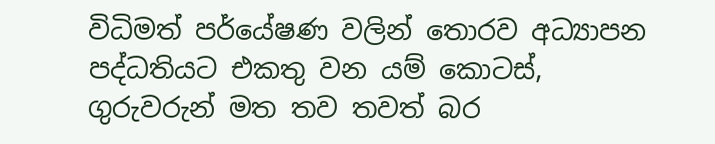විධිමත් පර්යේෂණ වලින් තොරව අධ්‍යාපන පද්ධතියට එකතු වන යම් කොටස්, ගුරුවරුන් මත තව තවත් බර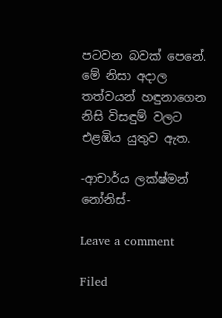පටවන බවක් පෙනේ. මේ නිසා අදාල තත්වයන් හඳුනාගෙන නිසි විසඳුම් වලට එළඹිය යුතුව ඇත.

-ආචාර්ය ලක්ෂ්මන් නෝනිස්-

Leave a comment

Filed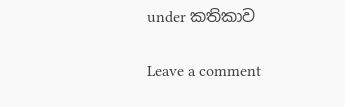under කතිකාව

Leave a comment